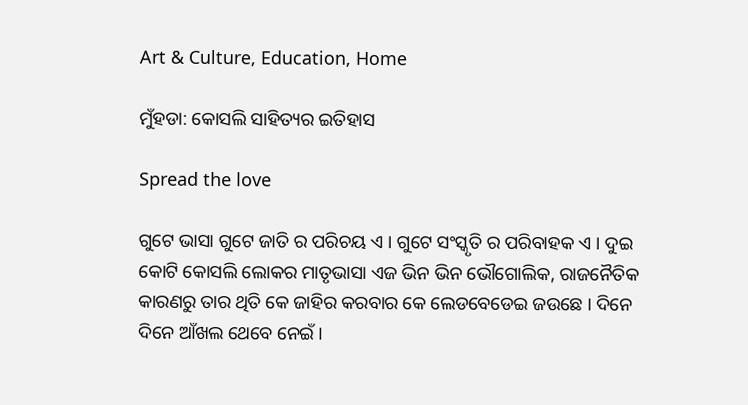Art & Culture, Education, Home

ମୁଁହଡା: କୋସଲି ସାହିତ୍ୟର ଇତିହାସ

Spread the love

ଗୁଟେ ଭାସା ଗୁଟେ ଜାତି ର ପରିଚୟ ଏ । ଗୁଟେ ସଂସ୍କୃତି ର ପରିବାହକ ଏ । ଦୁଇ କୋଟି କୋସଲି ଲୋକର ମାତୃଭାସା ଏଜ ଭିନ ଭିନ ଭୌଗୋଲିକ, ରାଜନୈତିକ କାରଣରୁ ତାର ଥିତି କେ ଜାହିର କରବାର କେ ଲେଡବେଡେଇ ଜଉଛେ । ଦିନେ ଦିନେ ଆଁଖଲ ଥେବେ ନେଇଁ ।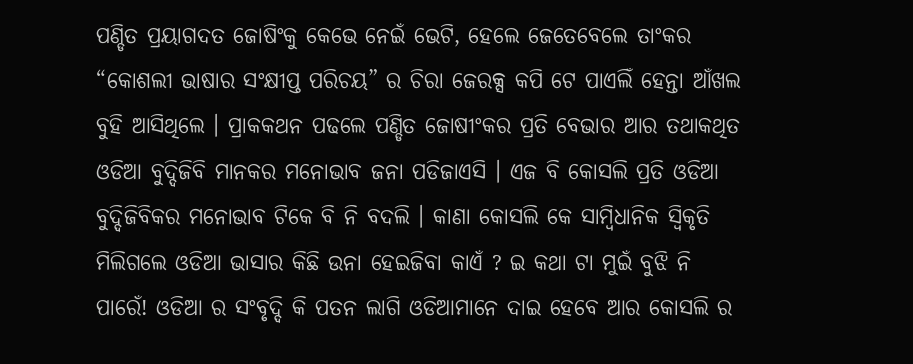ପଣ୍ଡିତ ପ୍ରୟାଗଦତ ଜୋଷିଂକୁ କେଭେ ନେଇଁ ଭେଟି, ହେଲେ ଜେତେବେଲେ ତାଂକର “କୋଶଲୀ ଭାଷାର ସଂକ୍ଷୀପ୍ତ ପରିଚୟ” ର ଚିରା ଜେରକ୍ସ କପି ଟେ ପାଏଲିଁ ହେନ୍ତା ଆଁଖଲ ବୁହି ଆସିଥିଲେ । ପ୍ରାକକଥନ ପଢଲେ ପଣ୍ଡିତ ଜୋଷୀଂକର ପ୍ରତି ବେଭାର ଆର ତଥାକଥିତ ଓଡିଆ ବୁଦ୍ଦିଜିବି ମାନକର ମନୋଭାବ ଜନା ପଡିଜାଏସି । ଏଜ ବି କୋସଲି ପ୍ରତି ଓଡିଆ ବୁଦ୍ଦିଜିବିକର ମନୋଭାବ ଟିକେ ବି ନି ବଦଲି । କାଣା କୋସଲି କେ ସାମ୍ବିଧାନିକ ସ୍ୱିକୃତି ମିଲିଗଲେ ଓଡିଆ ଭାସାର କିଛି ଉନା ହେଇଜିବା କାଏଁ ? ଇ କଥା ଟା ମୁଇଁ ବୁଝି ନି ପାରେଁ! ଓଡିଆ ର ସଂବୃଦ୍ଦି କି ପତନ ଲାଗି ଓଡିଆମାନେ ଦାଇ ହେବେ ଆର କୋସଲି ର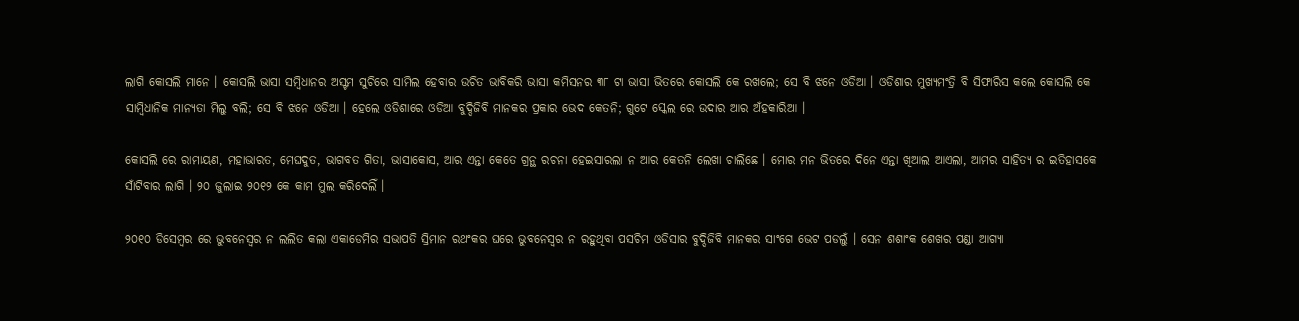ଲାଗି କୋସଲି ମାନେ । କୋସଲି ଭାସା ସମ୍ବିଧାନର ଅସ୍ଟମ ସୁଚିରେ ସାମିଲ ହେବାର ଉଚିତ ଭାବିକରି ଭାସା କମିସନର ୩୮ ଟା ଭାସା ଭିତରେ କୋସଲି କେ ରଖଲେ; ସେ ବି ଝନେ ଓଡିଆ । ଓଡିଶାର ମୁଖ୍ୟମଂତ୍ରି ବି ସିଫାରିସ କଲେ କୋସଲି କେ ସାମ୍ବିଧାନିକ ମାନ୍ୟତା ମିଲୁ ବଲି; ସେ ବି ଝନେ ଓଡିଆ । ହେଲେ ଓଡିଶାରେ ଓଡିଆ ବୁଦ୍ଦିଜିବି ମାନକର ପ୍ରକାର ଭେଦ କେତନି; ଗୁଟେ ସ୍କେଲ ରେ ଉଦାର ଆର ଅଁହକାରିଆ ।

କୋସଲି ରେ ରାମାୟଣ, ମହାଭାରତ, ମେଘଦୁତ, ଭାଗବତ ଗିତା, ଭାସାକୋସ, ଆର ଏନ୍ତା କେତେ ଗ୍ରନ୍ଥ ରଚନା ହେଇସାରଲା ନ ଆର କେତନି ଲେଖା ଚାଲିଛେ । ମୋର ମନ ଭିତରେ ଦିନେ ଏନ୍ତା ଖିଆଲ ଆଏଲା, ଆମର ସାହିତ୍ୟ ର ଇତିହାସକେ ସାଁଟିବାର ଲାଗି । ୨୦ ଜୁଲାଇ ୨୦୧୨ କେ କାମ ମୁଲ କରିଦେଲିଁ ।

୨୦୧୦ ଡିସେମ୍ବର ରେ ଭୁବନେସ୍ୱର ନ ଲଲିତ କଲା ଏକାଡେମିର ସଭାପତି ସ୍ରିମାନ ରଥଂକର ଘରେ ଭୁବନେସ୍ୱର ନ ରହୁଥିବା ପସଚିମ ଓଡିସାର ବୁଦ୍ଦିଜିବି ମାନକର ସାଂଗେ ଭେଟ ପଡଲୁଁ । ସେନ ଶଶାଂକ ଶେଖର ପଣ୍ଡା ଆଗ୍ୟା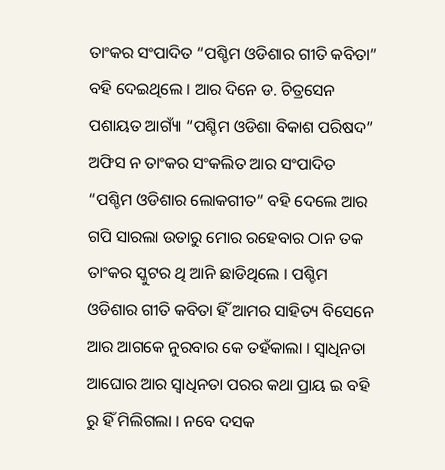ତାଂକର ସଂପାଦିତ “ପଶ୍ଚିମ ଓଡିଶାର ଗୀତି କବିତା” ବହି ଦେଇଥିଲେ । ଆର ଦିନେ ଡ. ଚିତ୍ରସେନ ପଶାୟତ ଆଗ୍ୟାଁ “ପଶ୍ଚିମ ଓଡିଶା ବିକାଶ ପରିଷଦ” ଅଫିସ ନ ତାଂକର ସଂକଲିତ ଆର ସଂପାଦିତ “ପଶ୍ଚିମ ଓଡିଶାର ଲୋକଗୀତ” ବହି ଦେଲେ ଆର ଗପି ସାରଲା ଉତାରୁ ମୋର ରହେବାର ଠାନ ତକ ତାଂକର ସ୍କୁଟର ଥି ଆନି ଛାଡିଥିଲେ । ପଶ୍ଚିମ ଓଡିଶାର ଗୀତି କବିତା ହିଁ ଆମର ସାହିତ୍ୟ ବିସେନେ ଆର ଆଗକେ ନୁରବାର କେ ତହଁକାଲା । ସ୍ୱାଧିନତା ଆଘୋର ଆର ସ୍ୱାଧିନତା ପରର କଥା ପ୍ରାୟ ଇ ବହି ରୁ ହିଁ ମିଲିଗଲା । ନବେ ଦସକ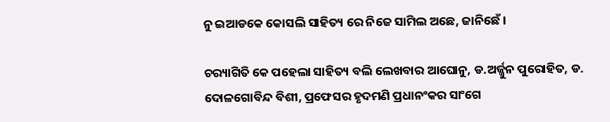ନୁ ଇଆଡକେ କୋସଲି ସାହିତ୍ୟ ରେ ନିଜେ ସାମିଲ ଅଛେ, ଜାନିଛେଁ ।

ଚର‌୍ୟାଗିତି କେ ପହେଲା ସାହିତ୍ୟ ବଲି ଲେଖବାର ଆଘୋନୁ, ଡ.ଅର୍ଜ୍ଜୁନ ପୁରୋହିତ, ଡ. ଦୋଳଗୋବିନ୍ଦ ବିଶୀ, ପ୍ରଫେସର ହୃଦମଣି ପ୍ରଧାନଂକର ସାଂଗେ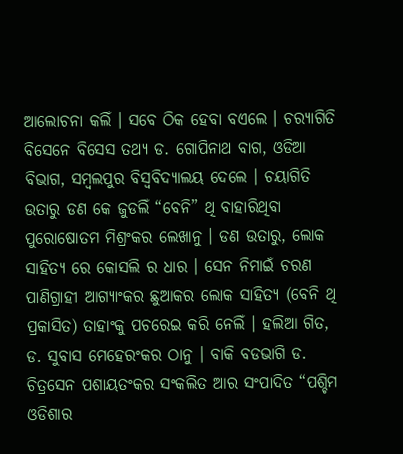ଆଲୋଚନା କଲିଁ । ସବେ ଠିକ ହେବା ବଏଲେ । ଚର‌୍ୟାଗିତି ବିସେନେ ବିସେସ ତଥ୍ୟ ଡ. ଗୋପିନାଥ ବାଗ, ଓଡିଆ ବିଭାଗ, ସମ୍ବଲପୁର ବିସ୍ୱବିଦ୍ୟାଲୟ ଦେଲେ । ଚୟାଗିତି ଉତାରୁ ଡଣ କେ ଜୁଡଲିଁ “ବେନି” ଥି ବାହାରିଥିବା ପୁରୋଷୋତମ ମିଶ୍ରଂକର ଲେଖାନୁ । ଡଣ ଉତାରୁ, ଲୋକ ସାହିତ୍ୟ ରେ କୋସଲି ର ଧାର । ସେନ ନିମାଇଁ ଚରଣ ପାଣିଗ୍ରାହୀ ଆଗ୍ୟାଂକର ଛୁଆକର ଲୋକ ସାହିତ୍ୟ (ବେନି ଥି ପ୍ରକାସିତ) ତାହାଂକୁ ପଚରେଇ କରି ନେଲିଁ । ହଲିଆ ଗିତ, ଡ. ସୁବାସ ମେହେରଂକର ଠାନୁ । ବାକି ବଡଭାଗି ଡ. ଚିତ୍ରସେନ ପଶାୟତଂକର ସଂକଲିତ ଆର ସଂପାଦିତ “ପଶ୍ଚିମ ଓଡିଶାର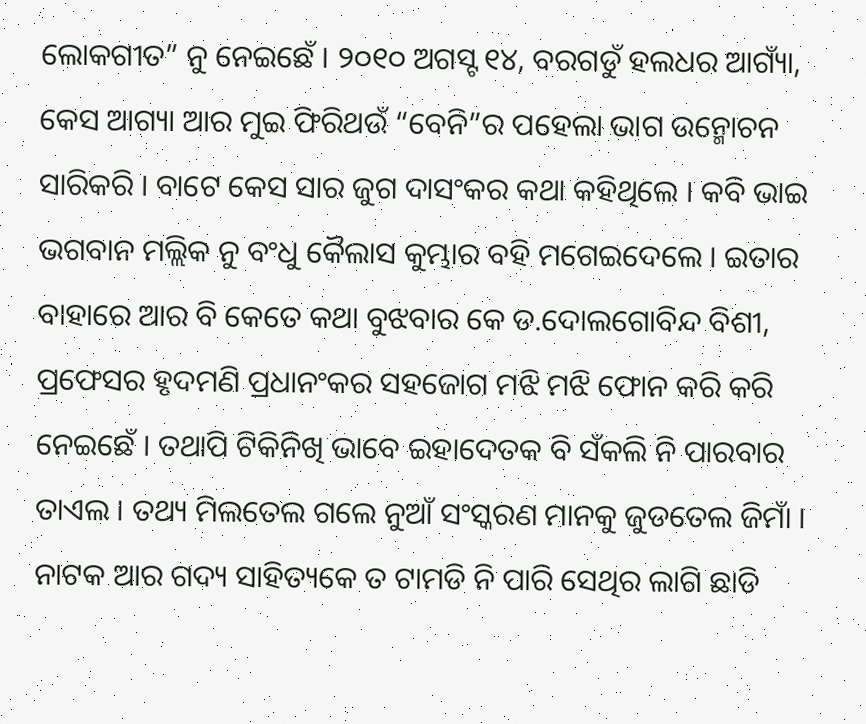ଲୋକଗୀତ” ନୁ ନେଇଛେଁ । ୨୦୧୦ ଅଗସ୍ଟ ୧୪, ବରଗଡୁଁ ହଲଧର ଆଗ୍ୟାଁ, କେସ ଆଗ୍ୟା ଆର ମୁଇ ଫିରିଥଉଁ “ବେନି”ର ପହେଲା ଭାଗ ଉନ୍ମୋଚନ ସାରିକରି । ବାଟେ କେସ ସାର ଜୁଗ ଦାସଂକର କଥା କହିଥିଲେ । କବି ଭାଇ ଭଗବାନ ମଲ୍ଲିକ ନୁ ବଂଧୁ କୈଲାସ କୁମ୍ଭାର ବହି ମଗେଇଦେଲେ । ଇତାର ବାହାରେ ଆର ବି କେତେ କଥା ବୁଝବାର କେ ଡ.ଦୋଲଗୋବିନ୍ଦ ବିଶୀ, ପ୍ରଫେସର ହୃଦମଣି ପ୍ରଧାନଂକର ସହଜୋଗ ମଝି ମଝି ଫୋନ କରି କରି ନେଇଛେଁ । ତଥାପି ଟିକିନିଖି ଭାବେ ଇହାଦେତକ ବି ସଁକଲି ନି ପାରବାର ତାଏଲ । ତଥ୍ୟ ମିଲତେଲ ଗଲେ ନୁଆଁ ସଂସ୍କରଣ ମାନକୁ ଜୁଡତେଲ ଜିମାଁ । ନାଟକ ଆର ଗଦ୍ୟ ସାହିତ୍ୟକେ ତ ଟାମଡି ନି ପାରି ସେଥିର ଲାଗି ଛାଡି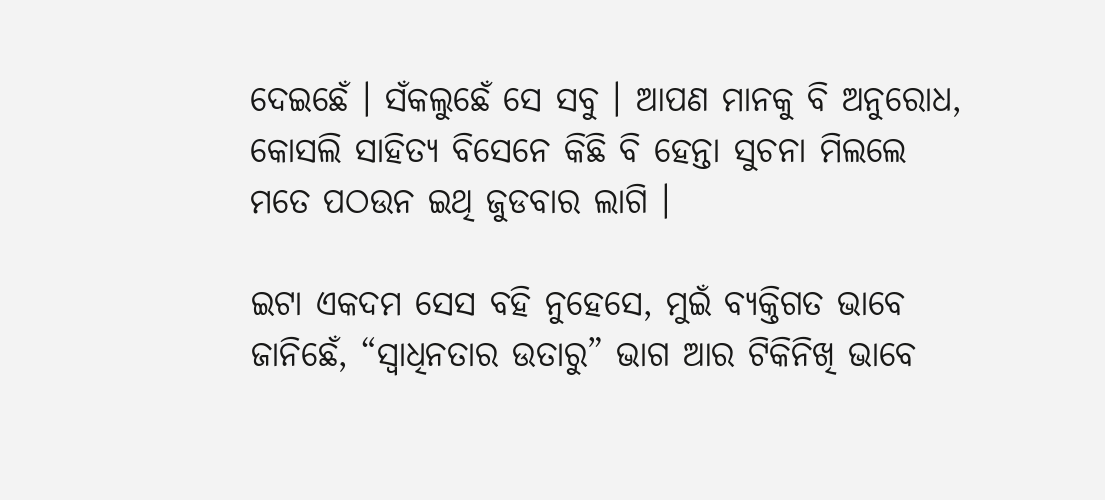ଦେଇଛେଁ । ସଁକଲୁଛେଁ ସେ ସବୁ । ଆପଣ ମାନକୁ ବି ଅନୁରୋଧ, କୋସଲି ସାହିତ୍ୟ ବିସେନେ କିଛି ବି ହେନ୍ତା ସୁଚନା ମିଲଲେ ମତେ ପଠଉନ ଇଥି ଜୁଡବାର ଲାଗି ।

ଇଟା ଏକଦମ ସେସ ବହି ନୁହେସେ, ମୁଇଁ ବ୍ୟକ୍ତିଗତ ଭାବେ ଜାନିଛେଁ, “ସ୍ୱାଧିନତାର ଉତାରୁ” ଭାଗ ଆର ଟିକିନିଖି ଭାବେ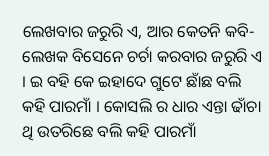ଲେଖବାର ଜରୁରି ଏ, ଆର କେତନି କବି-ଲେଖକ ବିସେନେ ଚର୍ଚା କରବାର ଜରୁରି ଏ । ଇ ବହି କେ ଇହାଦେ ଗୁଟେ ଛାଁଛ ବଲି କହି ପାରମାଁ । କୋସଲି ର ଧାର ଏନ୍ତା ଢାଁଚା ଥି ଉତରିଛେ ବଲି କହି ପାରମାଁ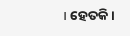। ହେତକି ।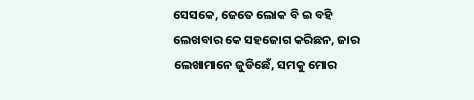ସେସକେ, ଜେତେ ଲୋକ ବି ଇ ବହି ଲେଖବାର କେ ସହଜୋଗ କରିଛନ, ଜାର ଲେଖାମାନେ ଜୁଡିଛେଁ, ସମକୁ ମୋର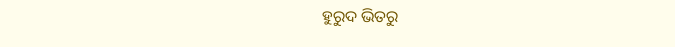ହୁରୁଦ ଭିତରୁ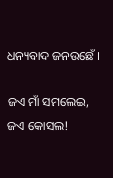ଧନ୍ୟବାଦ ଜନଉଛେଁ ।

ଜଏ ମାଁ ସମଲେଇ, ଜଏ କୋସଲ!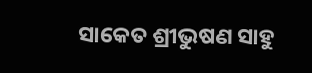ସାକେତ ଶ୍ରୀଭୁଷଣ ସାହୁ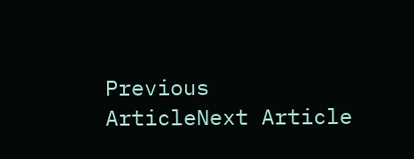Previous ArticleNext Article